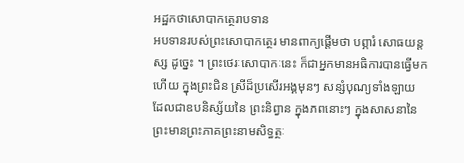អដ្ឋកថាសោបាកត្ថេរាបទាន
អបទានរបស់ព្រះសោបាកត្ថេរ មានពាក្យផ្តើមថា បព្ភារំ សោធយន្តស្ស ដូច្នេះ ។ ព្រះថេរៈសោបាកៈនេះ ក៏ជាអ្នកមានអធិការបានធ្វើមកហើយ ក្នុងព្រះជិន ស្រីដ៏ប្រសើរអង្គមុនៗ សន្សំបុណ្យទាំងឡាយ ដែលជាឧបនិស្ស័យនៃ ព្រះនិព្វាន ក្នុងភពនោះៗ ក្នុងសាសនានៃព្រះមានព្រះភាគព្រះនាមសិទ្ធត្ថៈ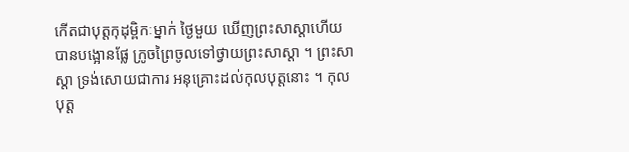កើតជាបុត្តកុដុម្ពិកៈម្នាក់ ថ្ងៃមួយ ឃើញព្រះសាស្តាហើយ បានបង្អោនផ្លែ ក្រូចព្រៃចូលទៅថ្វាយព្រះសាស្តា ។ ព្រះសាស្តា ទ្រង់សោយជាការ អនុគ្រោះដល់កុលបុត្តនោះ ។ កុលបុត្ត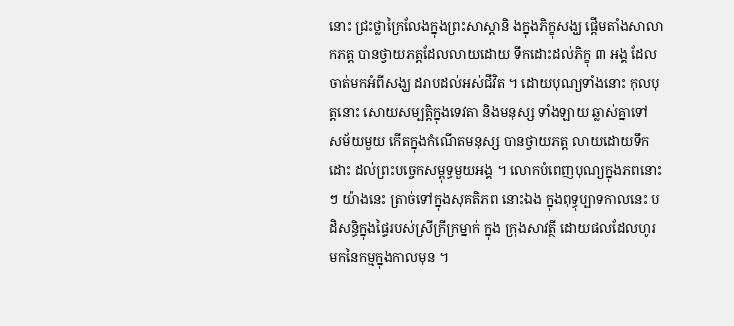នោះ ជ្រះថ្លាក្រៃលែងក្នុងព្រះសាស្តានិ ងក្នុងភិក្ខុសង្ឃ ផ្តើមតាំងសាលាកភត្ត បានថ្វាយភត្តដែលលាយដោយ ទឹកដោះដល់ភិក្ខុ ៣ អង្គ ដែលចាត់មកអំពីសង្ឃ ដរាបដល់អស់ជីវិត ។ ដោយបុណ្យទាំងនោះ កុលបុត្តនោះ សោយសម្បត្តិក្នុងទេវតា និងមនុស្ស ទាំងឡាយ ឆ្លាស់គ្នាទៅ សម័យមួយ កើតក្នុងកំណើតមនុស្ស បានថ្វាយភត្ត លាយដោយទឹកដោះ ដល់ព្រះបច្ចេកសម្ពុទ្ធមួយអង្គ ។ លោកបំពេញបុណ្យក្នុងភពនោះៗ យ៉ាងនេះ ត្រាច់ទៅក្នុងសុគតិភព នោះឯង ក្នុងពុទ្ធុប្បាទកាលនេះ បដិសន្ធិក្នុងផ្ទៃរបស់ស្រីក្រីក្រម្នាក់ ក្នុង ក្រុងសាវត្ថី ដោយផលដែលហូរមកនៃកម្មក្នុងកាលមុន ។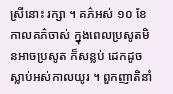ស្រីនោះ រក្សា ។ គភ៌អស់ ១០ ខែ កាលគភ៌ចាស់ ក្នុងពេលប្រសូតមិនអាចប្រសូត ក៏សន្លប់ ដេកដូចស្លាប់អស់កាលយូរ ។ ពួកញាតិនាំ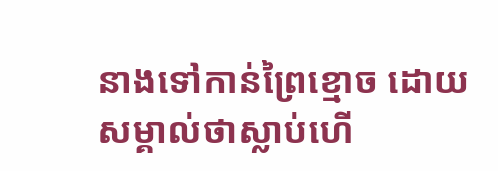នាងទៅកាន់ព្រៃខ្មោច ដោយ សម្គាល់ថាស្លាប់ហើ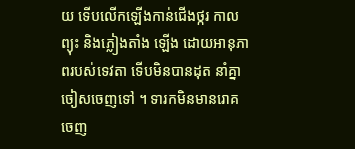យ ទើបលើកឡើងកាន់ជើងថ្ករ កាលព្យុះ និងភ្លៀងតាំង ឡើង ដោយអានុភាពរបស់ទេវតា ទើបមិនបានដុត នាំគ្នាចៀសចេញទៅ ។ ទារកមិនមានរោគ ចេញ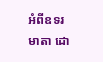អំពីឧទរមាតា ដោ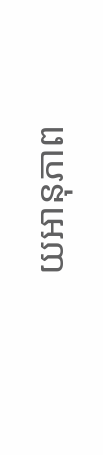យអានុភាព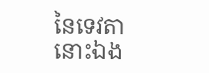នៃទេវតានោះឯង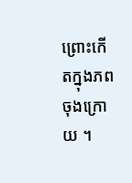ព្រោះកើតក្នុងភពចុងក្រោយ ។